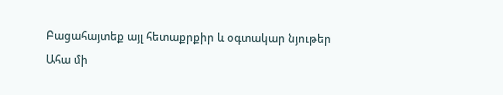Բացահայտեք այլ հետաքրքիր և օգտակար նյութեր
Ահա մի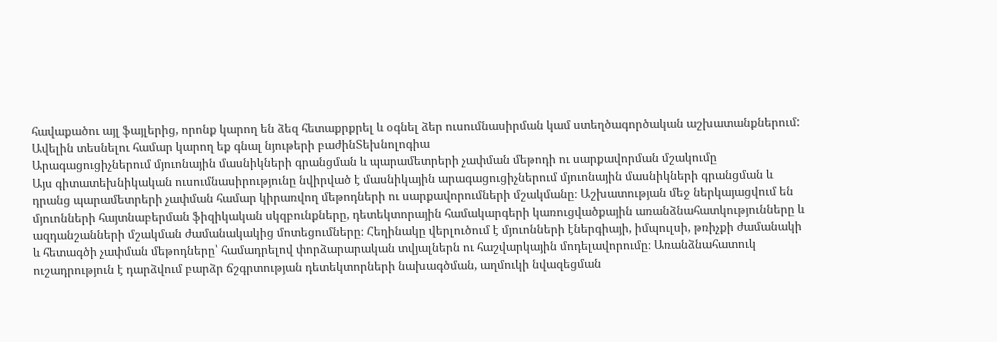հավաքածու այլ ֆայլերից, որոնք կարող են ձեզ հետաքրքրել և օգնել ձեր ուսումնասիրման կամ ստեղծագործական աշխատանքներում: Ավելին տեսնելու համար կարող եք գնալ նյութերի բաժինՏեխնոլոգիա
Արագացուցիչներում մյուոնային մասնիկների գրանցման և պարամետրերի չափման մեթոդի ու սարքավորման մշակումը
Այս գիտատեխնիկական ուսումնասիրությունը նվիրված է մասնիկային արագացուցիչներում մյուոնային մասնիկների գրանցման և դրանց պարամետրերի չափման համար կիրառվող մեթոդների ու սարքավորումների մշակմանը։ Աշխատության մեջ ներկայացվում են մյուոնների հայտնաբերման ֆիզիկական սկզբունքները, դետեկտորային համակարգերի կառուցվածքային առանձնահատկությունները և ազդանշանների մշակման ժամանակակից մոտեցումները։ Հեղինակը վերլուծում է մյուոնների էներգիայի, իմպուլսի, թռիչքի ժամանակի և հետագծի չափման մեթոդները՝ համադրելով փորձարարական տվյալներն ու հաշվարկային մոդելավորումը։ Առանձնահատուկ ուշադրություն է դարձվում բարձր ճշգրտության դետեկտորների նախագծման, աղմուկի նվազեցման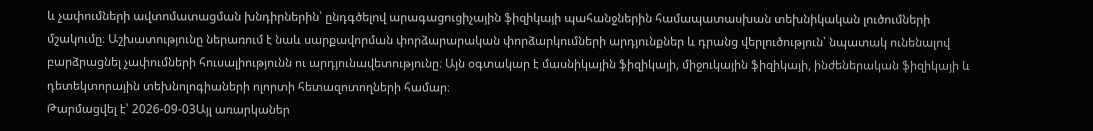և չափումների ավտոմատացման խնդիրներին՝ ընդգծելով արագացուցիչային ֆիզիկայի պահանջներին համապատասխան տեխնիկական լուծումների մշակումը։ Աշխատությունը ներառում է նաև սարքավորման փորձարարական փորձարկումների արդյունքներ և դրանց վերլուծություն՝ նպատակ ունենալով բարձրացնել չափումների հուսալիությունն ու արդյունավետությունը։ Այն օգտակար է մասնիկային ֆիզիկայի, միջուկային ֆիզիկայի, ինժեներական ֆիզիկայի և դետեկտորային տեխնոլոգիաների ոլորտի հետազոտողների համար։
Թարմացվել է՝ 2026-09-03Այլ առարկաներ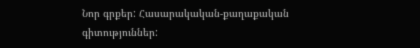Նոր գրքեր: Հասարակական-քաղաքական գիտություններ: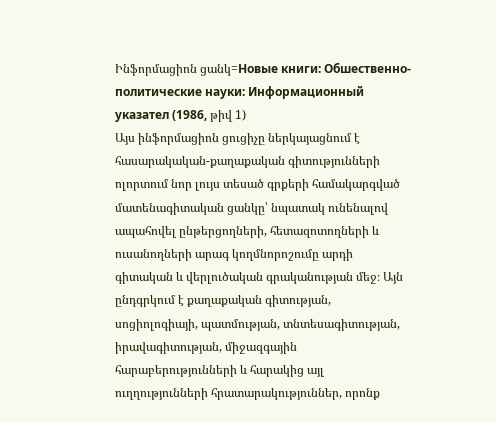Ինֆորմացիոն ցանկ=Новые книги: Обшественно-политические науки: Информационный указател (1986, թիվ 1)
Այս ինֆորմացիոն ցուցիչը ներկայացնում է հասարակական-քաղաքական գիտությունների ոլորտում նոր լույս տեսած գրքերի համակարգված մատենագիտական ցանկը՝ նպատակ ունենալով ապահովել ընթերցողների, հետազոտողների և ուսանողների արագ կողմնորոշումը արդի գիտական և վերլուծական գրականության մեջ։ Այն ընդգրկում է քաղաքական գիտության, սոցիոլոգիայի, պատմության, տնտեսագիտության, իրավագիտության, միջազգային հարաբերությունների և հարակից այլ ուղղությունների հրատարակություններ, որոնք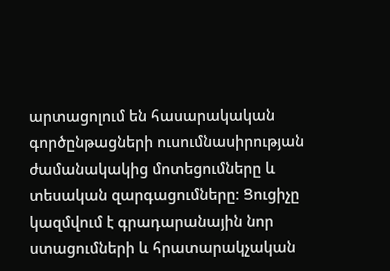արտացոլում են հասարակական գործընթացների ուսումնասիրության ժամանակակից մոտեցումները և տեսական զարգացումները։ Ցուցիչը կազմվում է գրադարանային նոր ստացումների և հրատարակչական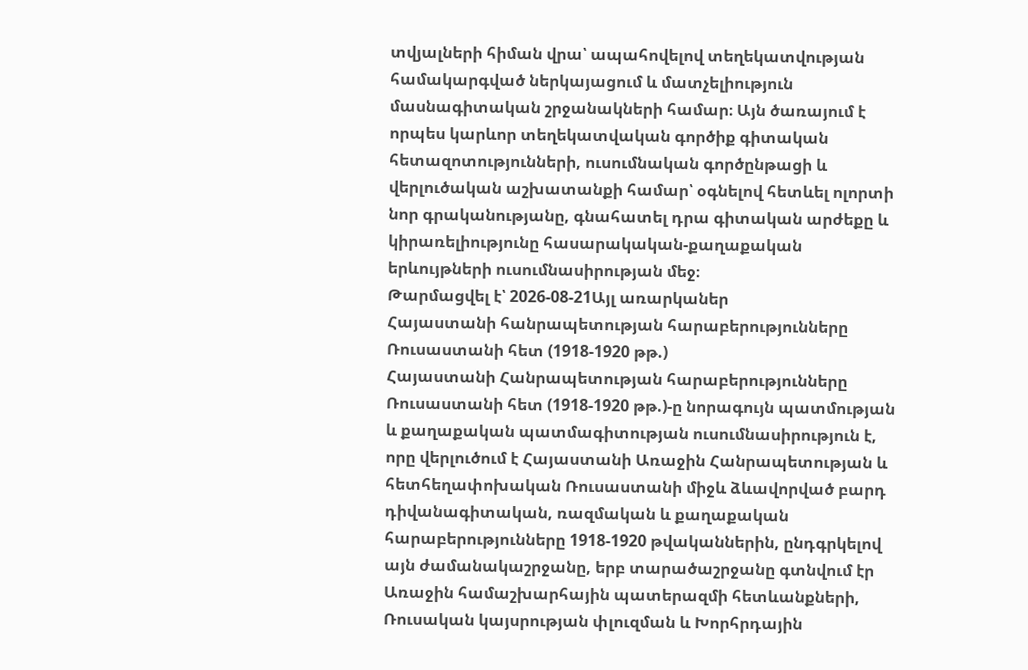տվյալների հիման վրա՝ ապահովելով տեղեկատվության համակարգված ներկայացում և մատչելիություն մասնագիտական շրջանակների համար։ Այն ծառայում է որպես կարևոր տեղեկատվական գործիք գիտական հետազոտությունների, ուսումնական գործընթացի և վերլուծական աշխատանքի համար՝ օգնելով հետևել ոլորտի նոր գրականությանը, գնահատել դրա գիտական արժեքը և կիրառելիությունը հասարակական-քաղաքական երևույթների ուսումնասիրության մեջ։
Թարմացվել է՝ 2026-08-21Այլ առարկաներ
Հայաստանի հանրապետության հարաբերությունները Ռուսաստանի հետ (1918-1920 թթ.)
Հայաստանի Հանրապետության հարաբերությունները Ռուսաստանի հետ (1918-1920 թթ.)-ը նորագույն պատմության և քաղաքական պատմագիտության ուսումնասիրություն է, որը վերլուծում է Հայաստանի Առաջին Հանրապետության և հետհեղափոխական Ռուսաստանի միջև ձևավորված բարդ դիվանագիտական, ռազմական և քաղաքական հարաբերությունները 1918-1920 թվականներին, ընդգրկելով այն ժամանակաշրջանը, երբ տարածաշրջանը գտնվում էր Առաջին համաշխարհային պատերազմի հետևանքների, Ռուսական կայսրության փլուզման և Խորհրդային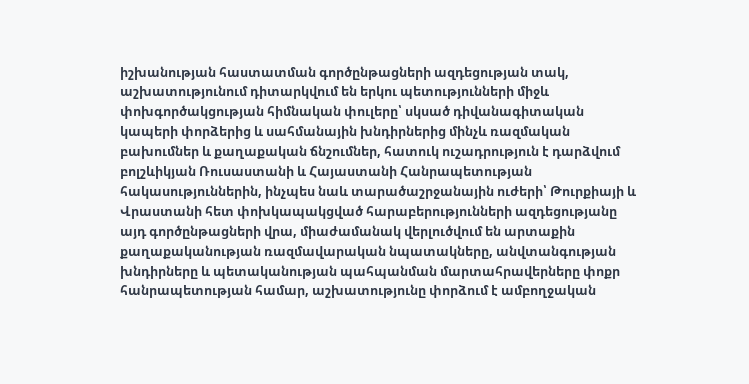իշխանության հաստատման գործընթացների ազդեցության տակ, աշխատությունում դիտարկվում են երկու պետությունների միջև փոխգործակցության հիմնական փուլերը՝ սկսած դիվանագիտական կապերի փորձերից և սահմանային խնդիրներից մինչև ռազմական բախումներ և քաղաքական ճնշումներ, հատուկ ուշադրություն է դարձվում բոլշևիկյան Ռուսաստանի և Հայաստանի Հանրապետության հակասություններին, ինչպես նաև տարածաշրջանային ուժերի՝ Թուրքիայի և Վրաստանի հետ փոխկապակցված հարաբերությունների ազդեցությանը այդ գործընթացների վրա, միաժամանակ վերլուծվում են արտաքին քաղաքականության ռազմավարական նպատակները, անվտանգության խնդիրները և պետականության պահպանման մարտահրավերները փոքր հանրապետության համար, աշխատությունը փորձում է ամբողջական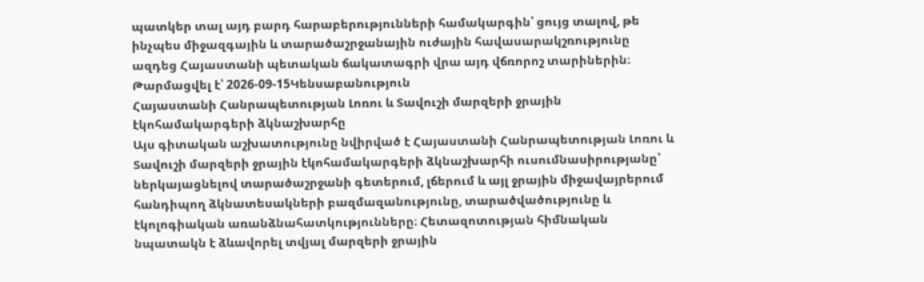պատկեր տալ այդ բարդ հարաբերությունների համակարգին՝ ցույց տալով, թե ինչպես միջազգային և տարածաշրջանային ուժային հավասարակշռությունը ազդեց Հայաստանի պետական ճակատագրի վրա այդ վճռորոշ տարիներին։
Թարմացվել է՝ 2026-09-15Կենսաբանություն
Հայաստանի Հանրապետության Լոռու և Տավուշի մարզերի ջրային էկոհամակարգերի ձկնաշխարհը
Այս գիտական աշխատությունը նվիրված է Հայաստանի Հանրապետության Լոռու և Տավուշի մարզերի ջրային էկոհամակարգերի ձկնաշխարհի ուսումնասիրությանը՝ ներկայացնելով տարածաշրջանի գետերում, լճերում և այլ ջրային միջավայրերում հանդիպող ձկնատեսակների բազմազանությունը, տարածվածությունը և էկոլոգիական առանձնահատկությունները։ Հետազոտության հիմնական նպատակն է ձևավորել տվյալ մարզերի ջրային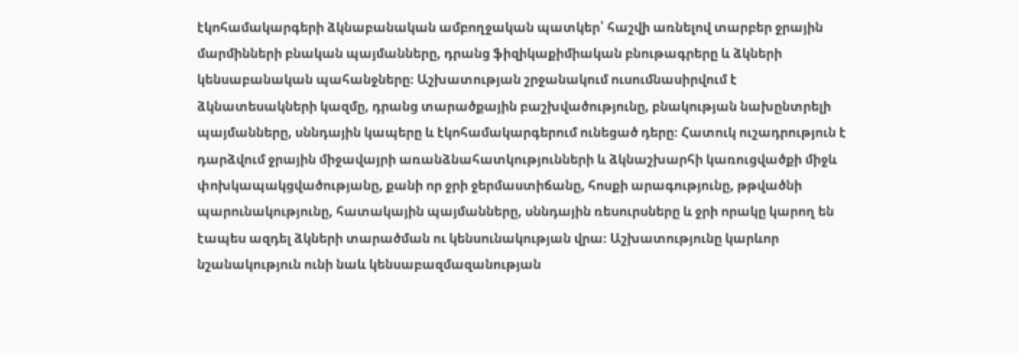էկոհամակարգերի ձկնաբանական ամբողջական պատկեր՝ հաշվի առնելով տարբեր ջրային մարմինների բնական պայմանները, դրանց ֆիզիկաքիմիական բնութագրերը և ձկների կենսաբանական պահանջները։ Աշխատության շրջանակում ուսումնասիրվում է ձկնատեսակների կազմը, դրանց տարածքային բաշխվածությունը, բնակության նախընտրելի պայմանները, սննդային կապերը և էկոհամակարգերում ունեցած դերը։ Հատուկ ուշադրություն է դարձվում ջրային միջավայրի առանձնահատկությունների և ձկնաշխարհի կառուցվածքի միջև փոխկապակցվածությանը, քանի որ ջրի ջերմաստիճանը, հոսքի արագությունը, թթվածնի պարունակությունը, հատակային պայմանները, սննդային ռեսուրսները և ջրի որակը կարող են էապես ազդել ձկների տարածման ու կենսունակության վրա։ Աշխատությունը կարևոր նշանակություն ունի նաև կենսաբազմազանության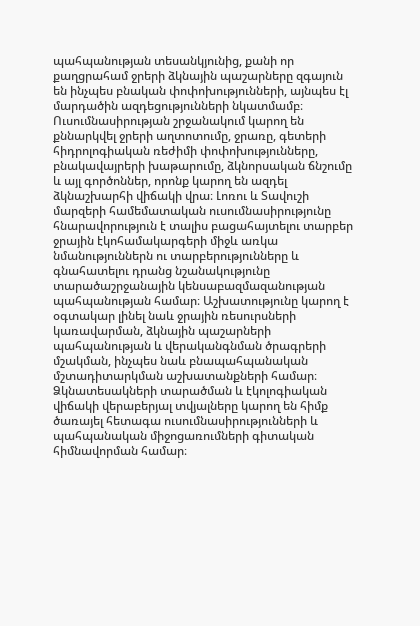պահպանության տեսանկյունից, քանի որ քաղցրահամ ջրերի ձկնային պաշարները զգայուն են ինչպես բնական փոփոխությունների, այնպես էլ մարդածին ազդեցությունների նկատմամբ։ Ուսումնասիրության շրջանակում կարող են քննարկվել ջրերի աղտոտումը, ջրառը, գետերի հիդրոլոգիական ռեժիմի փոփոխությունները, բնակավայրերի խաթարումը, ձկնորսական ճնշումը և այլ գործոններ, որոնք կարող են ազդել ձկնաշխարհի վիճակի վրա։ Լոռու և Տավուշի մարզերի համեմատական ուսումնասիրությունը հնարավորություն է տալիս բացահայտելու տարբեր ջրային էկոհամակարգերի միջև առկա նմանություններն ու տարբերությունները և գնահատելու դրանց նշանակությունը տարածաշրջանային կենսաբազմազանության պահպանության համար։ Աշխատությունը կարող է օգտակար լինել նաև ջրային ռեսուրսների կառավարման, ձկնային պաշարների պահպանության և վերականգնման ծրագրերի մշակման, ինչպես նաև բնապահպանական մշտադիտարկման աշխատանքների համար։ Ձկնատեսակների տարածման և էկոլոգիական վիճակի վերաբերյալ տվյալները կարող են հիմք ծառայել հետագա ուսումնասիրությունների և պահպանական միջոցառումների գիտական հիմնավորման համար։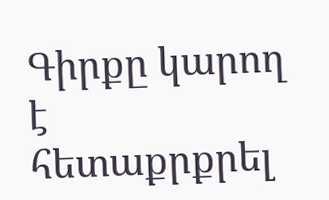Գիրքը կարող է հետաքրքրել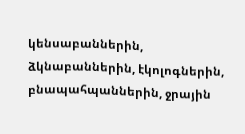կենսաբաններին, ձկնաբաններին, էկոլոգներին, բնապահպաններին, ջրային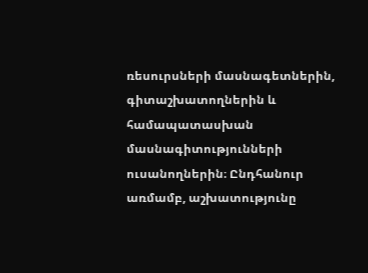ռեսուրսների մասնագետներին, գիտաշխատողներին և համապատասխան մասնագիտությունների ուսանողներին։ Ընդհանուր առմամբ, աշխատությունը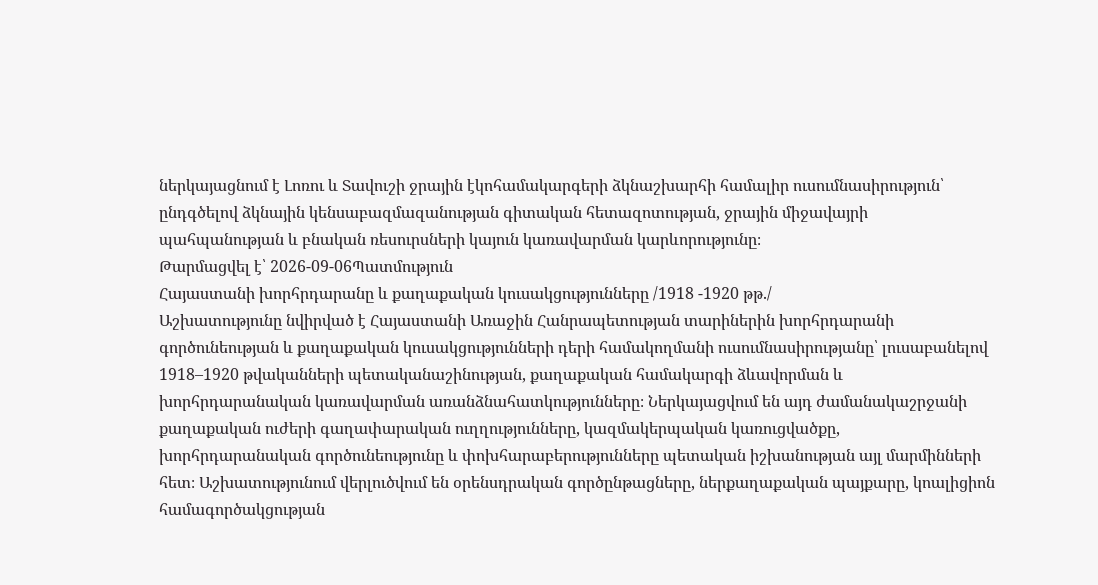ներկայացնում է Լոռու և Տավուշի ջրային էկոհամակարգերի ձկնաշխարհի համալիր ուսումնասիրություն՝ ընդգծելով ձկնային կենսաբազմազանության գիտական հետազոտության, ջրային միջավայրի պահպանության և բնական ռեսուրսների կայուն կառավարման կարևորությունը։
Թարմացվել է՝ 2026-09-06Պատմություն
Հայաստանի խորհրդարանը և քաղաքական կուսակցությունները /1918 -1920 թթ./
Աշխատությունը նվիրված է Հայաստանի Առաջին Հանրապետության տարիներին խորհրդարանի գործունեության և քաղաքական կուսակցությունների դերի համակողմանի ուսումնասիրությանը՝ լուսաբանելով 1918–1920 թվականների պետականաշինության, քաղաքական համակարգի ձևավորման և խորհրդարանական կառավարման առանձնահատկությունները։ Ներկայացվում են այդ ժամանակաշրջանի քաղաքական ուժերի գաղափարական ուղղությունները, կազմակերպական կառուցվածքը, խորհրդարանական գործունեությունը և փոխհարաբերությունները պետական իշխանության այլ մարմինների հետ։ Աշխատությունում վերլուծվում են օրենսդրական գործընթացները, ներքաղաքական պայքարը, կոալիցիոն համագործակցության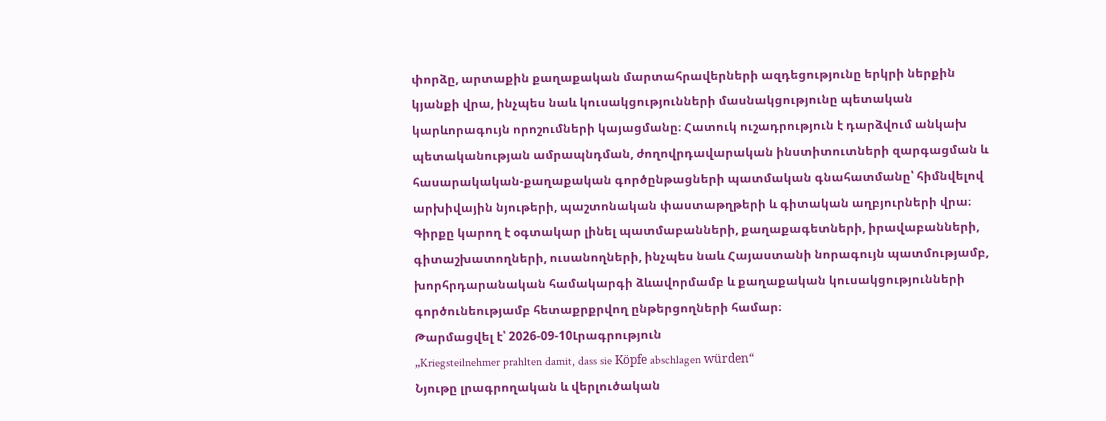փորձը, արտաքին քաղաքական մարտահրավերների ազդեցությունը երկրի ներքին կյանքի վրա, ինչպես նաև կուսակցությունների մասնակցությունը պետական կարևորագույն որոշումների կայացմանը։ Հատուկ ուշադրություն է դարձվում անկախ պետականության ամրապնդման, ժողովրդավարական ինստիտուտների զարգացման և հասարակական-քաղաքական գործընթացների պատմական գնահատմանը՝ հիմնվելով արխիվային նյութերի, պաշտոնական փաստաթղթերի և գիտական աղբյուրների վրա։ Գիրքը կարող է օգտակար լինել պատմաբանների, քաղաքագետների, իրավաբանների, գիտաշխատողների, ուսանողների, ինչպես նաև Հայաստանի նորագույն պատմությամբ, խորհրդարանական համակարգի ձևավորմամբ և քաղաքական կուսակցությունների գործունեությամբ հետաքրքրվող ընթերցողների համար։
Թարմացվել է՝ 2026-09-10Լրագրություն
„Kriegsteilnehmer prahlten damit, dass sie Köpfe abschlagen würden“
Նյութը լրագրողական և վերլուծական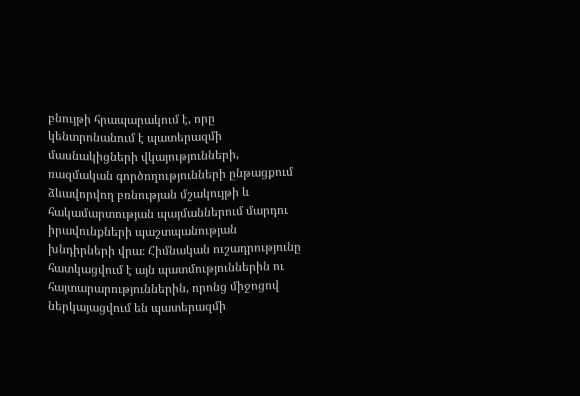բնույթի հրապարակում է, որը կենտրոնանում է պատերազմի մասնակիցների վկայությունների, ռազմական գործողությունների ընթացքում ձևավորվող բռնության մշակույթի և հակամարտության պայմաններում մարդու իրավունքների պաշտպանության խնդիրների վրա։ Հիմնական ուշադրությունը հատկացվում է այն պատմություններին ու հայտարարություններին, որոնց միջոցով ներկայացվում են պատերազմի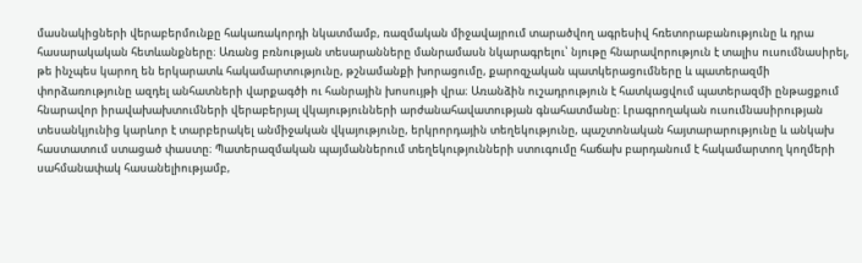մասնակիցների վերաբերմունքը հակառակորդի նկատմամբ, ռազմական միջավայրում տարածվող ագրեսիվ հռետորաբանությունը և դրա հասարակական հետևանքները։ Առանց բռնության տեսարանները մանրամասն նկարագրելու՝ նյութը հնարավորություն է տալիս ուսումնասիրել, թե ինչպես կարող են երկարատև հակամարտությունը, թշնամանքի խորացումը, քարոզչական պատկերացումները և պատերազմի փորձառությունը ազդել անհատների վարքագծի ու հանրային խոսույթի վրա։ Առանձին ուշադրություն է հատկացվում պատերազմի ընթացքում հնարավոր իրավախախտումների վերաբերյալ վկայությունների արժանահավատության գնահատմանը։ Լրագրողական ուսումնասիրության տեսանկյունից կարևոր է տարբերակել անմիջական վկայությունը, երկրորդային տեղեկությունը, պաշտոնական հայտարարությունը և անկախ հաստատում ստացած փաստը։ Պատերազմական պայմաններում տեղեկությունների ստուգումը հաճախ բարդանում է հակամարտող կողմերի սահմանափակ հասանելիությամբ,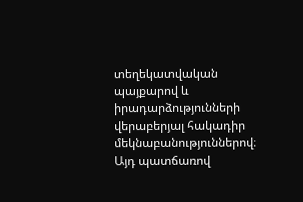տեղեկատվական պայքարով և իրադարձությունների վերաբերյալ հակադիր մեկնաբանություններով։ Այդ պատճառով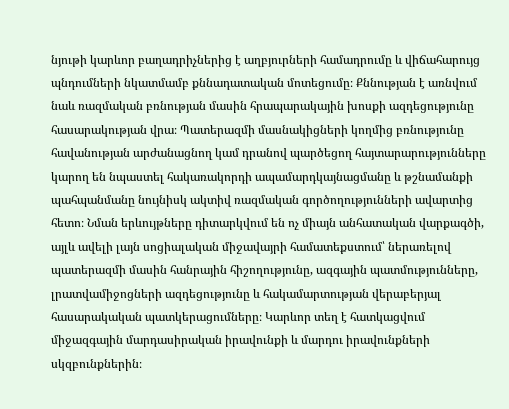նյութի կարևոր բաղադրիչներից է աղբյուրների համադրումը և վիճահարույց պնդումների նկատմամբ քննադատական մոտեցումը։ Քննության է առնվում նաև ռազմական բռնության մասին հրապարակային խոսքի ազդեցությունը հասարակության վրա։ Պատերազմի մասնակիցների կողմից բռնությունը հավանության արժանացնող կամ դրանով պարծեցող հայտարարությունները կարող են նպաստել հակառակորդի ապամարդկայնացմանը և թշնամանքի պահպանմանը նույնիսկ ակտիվ ռազմական գործողությունների ավարտից հետո։ Նման երևույթները դիտարկվում են ոչ միայն անհատական վարքագծի, այլև ավելի լայն սոցիալական միջավայրի համատեքստում՝ ներառելով պատերազմի մասին հանրային հիշողությունը, ազգային պատմությունները, լրատվամիջոցների ազդեցությունը և հակամարտության վերաբերյալ հասարակական պատկերացումները։ Կարևոր տեղ է հատկացվում միջազգային մարդասիրական իրավունքի և մարդու իրավունքների սկզբունքներին։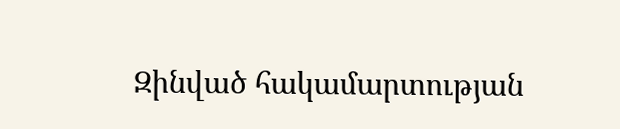Զինված հակամարտության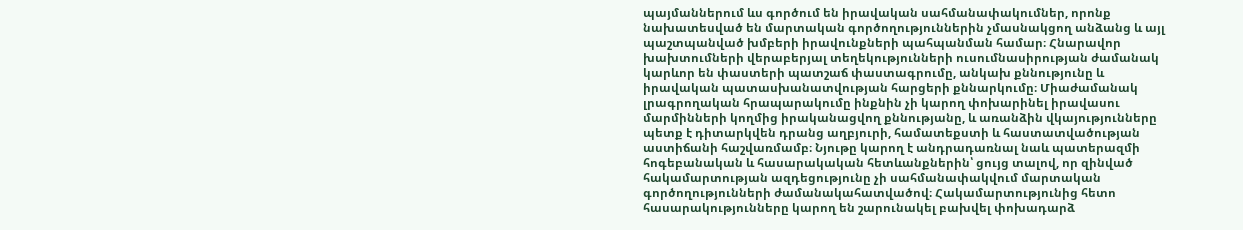պայմաններում ևս գործում են իրավական սահմանափակումներ, որոնք նախատեսված են մարտական գործողություններին չմասնակցող անձանց և այլ պաշտպանված խմբերի իրավունքների պահպանման համար։ Հնարավոր խախտումների վերաբերյալ տեղեկությունների ուսումնասիրության ժամանակ կարևոր են փաստերի պատշաճ փաստագրումը, անկախ քննությունը և իրավական պատասխանատվության հարցերի քննարկումը։ Միաժամանակ լրագրողական հրապարակումը ինքնին չի կարող փոխարինել իրավասու մարմինների կողմից իրականացվող քննությանը, և առանձին վկայությունները պետք է դիտարկվեն դրանց աղբյուրի, համատեքստի և հաստատվածության աստիճանի հաշվառմամբ։ Նյութը կարող է անդրադառնալ նաև պատերազմի հոգեբանական և հասարակական հետևանքներին՝ ցույց տալով, որ զինված հակամարտության ազդեցությունը չի սահմանափակվում մարտական գործողությունների ժամանակահատվածով։ Հակամարտությունից հետո հասարակությունները կարող են շարունակել բախվել փոխադարձ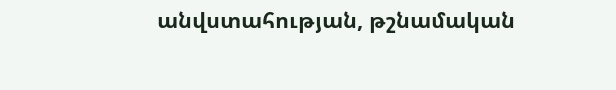անվստահության, թշնամական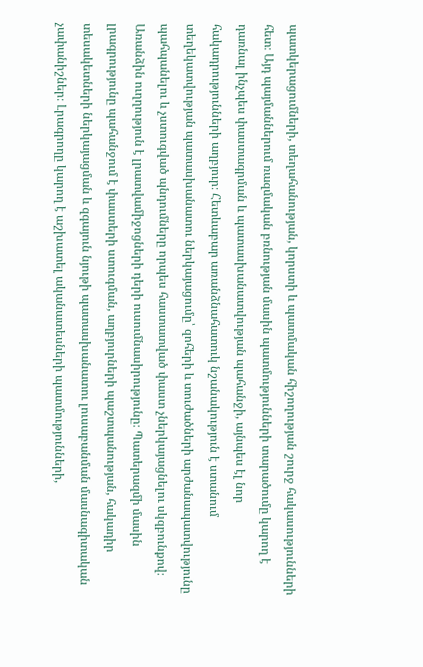պատկերացումների, տեղահանության, կորստի և պատմական հիշողության շուրջ հակասությունների հետ։ Այդ պայմաններում ռազմական բռնության մասին պատմությունների տարածումը կարող է դառնալ ինչպես փաստագրման և պատասխանատվության պահանջի, այնպես էլ նոր հակադրությունների աղբյուր։ Հետևաբար առանձնահատուկ նշանակություն է ստանում տեղեկատվության պատասխանատու ներկայացումը՝ զոհերի և տուժածների արժանապատվությունը պահպանելու և չստուգված պնդումները որպես հաստատված փաստ չներկայացնելու սկզբունքով։ Առանձին ուղղություն է լրատվամիջոցների դերի ուսումնասիրությունը։ Պատերազմի մասին լրագրությունը պահանջում է փաստերի ստուգման, աղբյուրների պաշտպանության, հակադիր տեսակետների ներկայացման և զգայուն նյութի պատասխանատու լուսաբանման մասնագիտական չափանիշներ։ Լրագրողը կարող է աշխատել ականատեսների պատմությունների,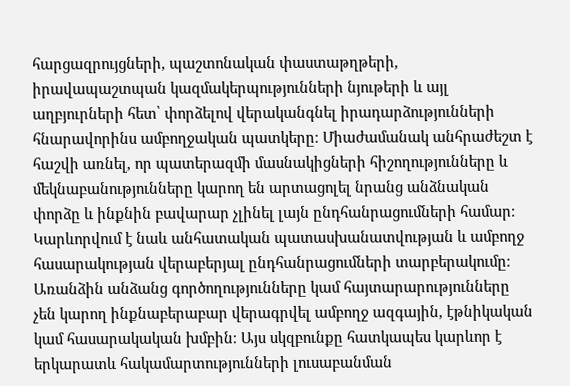հարցազրույցների, պաշտոնական փաստաթղթերի, իրավապաշտպան կազմակերպությունների նյութերի և այլ աղբյուրների հետ՝ փորձելով վերականգնել իրադարձությունների հնարավորինս ամբողջական պատկերը։ Միաժամանակ անհրաժեշտ է հաշվի առնել, որ պատերազմի մասնակիցների հիշողությունները և մեկնաբանությունները կարող են արտացոլել նրանց անձնական փորձը և ինքնին բավարար չլինել լայն ընդհանրացումների համար։ Կարևորվում է նաև անհատական պատասխանատվության և ամբողջ հասարակության վերաբերյալ ընդհանրացումների տարբերակումը։ Առանձին անձանց գործողությունները կամ հայտարարությունները չեն կարող ինքնաբերաբար վերագրվել ամբողջ ազգային, էթնիկական կամ հասարակական խմբին։ Այս սկզբունքը հատկապես կարևոր է երկարատև հակամարտությունների լուսաբանման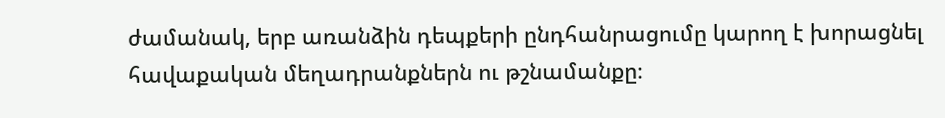ժամանակ, երբ առանձին դեպքերի ընդհանրացումը կարող է խորացնել հավաքական մեղադրանքներն ու թշնամանքը։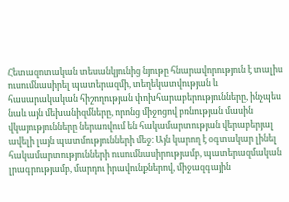Հետազոտական տեսանկյունից նյութը հնարավորություն է տալիս ուսումնասիրել պատերազմի, տեղեկատվության և հասարակական հիշողության փոխհարաբերությունները, ինչպես նաև այն մեխանիզմները, որոնց միջոցով բռնության մասին վկայությունները ներառվում են հակամարտության վերաբերյալ ավելի լայն պատմությունների մեջ։ Այն կարող է օգտակար լինել հակամարտությունների ուսումնասիրությամբ, պատերազմական լրագրությամբ, մարդու իրավունքներով, միջազգային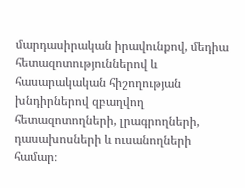մարդասիրական իրավունքով, մեդիա հետազոտություններով և հասարակական հիշողության խնդիրներով զբաղվող հետազոտողների, լրագրողների, դասախոսների և ուսանողների համար։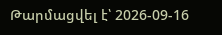Թարմացվել է՝ 2026-09-16